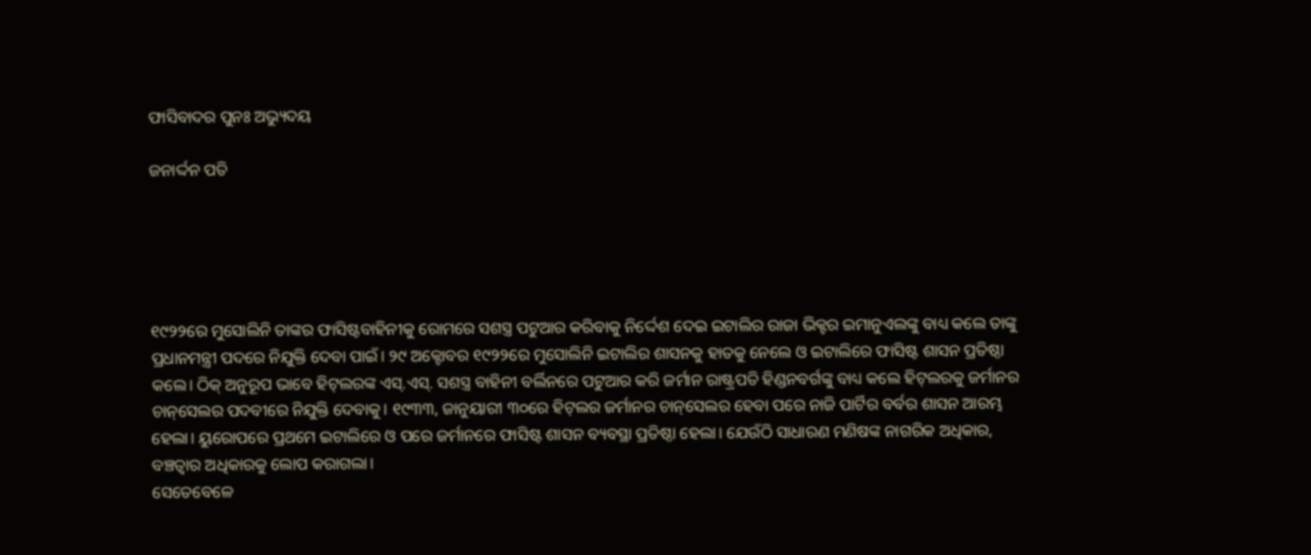ଫାସିବାଦର ପୁନଃ ଅଭ୍ୟୁଦୟ

ଜନାର୍ଦ୍ଦନ ପତି





୧୯୨୨ରେ ମୁସୋଲିନି ତାଙ୍କର ଫାସିଷ୍ଟବାହିନୀକୁ ରୋମରେ ସଶସ୍ତ୍ର ପଟୁଆର କରିବାକୁ ନିର୍ଦ୍ଦେଶ ଦେଇ ଇଟାଲିର ରାଜା ଭିକ୍ଟର ଇମାନୁଏଲଙ୍କୁ ବାଧ୍ୟ କଲେ ତାଙ୍କୁ ପ୍ରଧାନମନ୍ତ୍ରୀ ପଦରେ ନିଯୁକ୍ତି ଦେବା ପାଇଁ। ୨୯ ଅକ୍ଟୋବର ୧୯୨୨ରେ ମୁସୋଲିନି ଇଟାଲିର ଶାସନକୁ ହାତକୁ ନେଲେ ଓ ଇଟାଲିରେ ଫାସିଷ୍ଟ ଶାସନ ପ୍ରତିଷ୍ଠା କଲେ। ଠିକ୍‌ ଅନୁରୂପ ଭାବେ ହିଟ୍‌ଲରଙ୍କ ଏସ୍‌.ଏସ୍‌. ସଶସ୍ତ୍ର ବାହିନୀ ବର୍ଲିନରେ ପଟୁଆର କରି ଜର୍ମାନ ରାଷ୍ଟ୍ରପତି ହିଣ୍ଡନବର୍ଗଙ୍କୁ ବାଧ୍ୟ କଲେ ହିଟ୍‌ଲରକୁ ଜର୍ମାନର ଚାନ୍‌ସେଲର ପଦବୀରେ ନିଯୁକ୍ତି ଦେବାକୁ। ୧୯୩୩, ଜାନୁୟାରୀ ୩୦ରେ ହିଟ୍‌ଲର ଜର୍ମାନର ଚାନ୍‌ସେଲର ହେବା ପରେ ନାଜି ପାର୍ଟିର ବର୍ବର ଶାସନ ଆରମ୍ଭ ହେଲା। ୟୁରୋପରେ ପ୍ରଥମେ ଇଟାଲିରେ ଓ ପରେ ଜର୍ମାନରେ ଫାସିଷ୍ଟ ଶାସନ ବ୍ୟବସ୍ଥା ପ୍ରତିଷ୍ଠା ହେଲା। ଯେଉଁଠି ସାଧାରଣ ମଣିଷଙ୍କ ନାଗରିକ ଅଧିକାର, ବଞ୍ଚତ୍ବାର ଅଧିକାରକୁ ଲୋପ କରାଗଲା।
ସେତେବେଳେ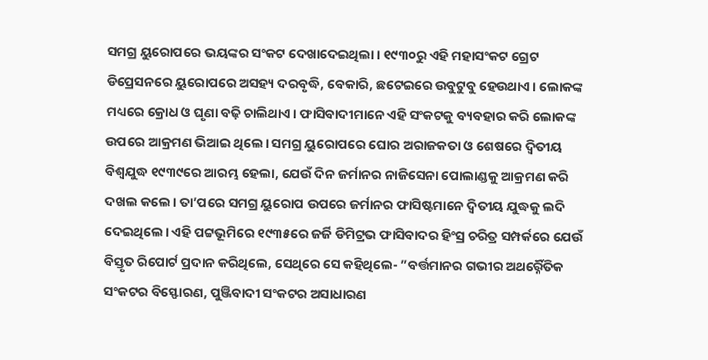ସମଗ୍ର ୟୁରୋପରେ ଭୟଙ୍କର ସଂକଟ ଦେଖାଦେଇଥିଲା। ୧୯୩୦ରୁ ଏହି ମହାସଂକଟ ଗ୍ରେଟ ଡିପ୍ରେସନରେ ୟୁରୋପରେ ଅସହ୍ୟ ଦରବୃଦ୍ଧି, ବେକାରି, ଛଟେଇରେ ଉବୁଟୁବୁ ହେଉଥାଏ। ଲୋକଙ୍କ ମଧ୍ୟରେ କ୍ରୋଧ ଓ ଘୃଣା ବଢ଼ି ଚାଲିଥାଏ। ଫାସିବାଦୀମାନେ ଏହି ସଂକଟକୁ ବ୍ୟବହାର କରି ଲୋକଙ୍କ ଉପରେ ଆକ୍ରମଣ ଭିଆଇ ଥିଲେ। ସମଗ୍ର ୟୁରୋପରେ ଘୋର ଅରାଜକତା ଓ ଶେଷରେ ଦ୍ୱିତୀୟ ବିଶ୍ୱଯୁଦ୍ଧ ୧୯୩୯ରେ ଆରମ୍ଭ ହେଲା, ଯେଉଁ ଦିନ ଜର୍ମାନର ନାଜିସେନା ପୋଲାଣ୍ଡକୁ ଆକ୍ରମଣ କରି ଦଖଲ କଲେ। ତା’ପରେ ସମଗ୍ର ୟୁରୋପ ଉପରେ ଜର୍ମାନର ଫାସିଷ୍ଟମାନେ ଦ୍ୱିତୀୟ ଯୁଦ୍ଧକୁ ଲଦି ଦେଇଥିଲେ। ଏହି ପଟ୍ଟଭୂମିରେ ୧୯୩୫ରେ ଜର୍ଜି ଡିମିଟ୍ରଭ ଫାସିବାଦର ହିଂସ୍ର ଚରିତ୍ର ସମ୍ପର୍କରେ ଯେଉଁ ବିସ୍ତୃତ ରିପୋର୍ଟ ପ୍ରଦାନ କରିଥିଲେ, ସେଥିରେ ସେ କହିଥିଲେ- ”ବର୍ତ୍ତମାନର ଗଭୀର ଅଥର୍ର୍ନୈତିକ ସଂକଟର ବିସ୍ଫୋରଣ, ପୁଞ୍ଜିବାଦୀ ସଂକଟର ଅସାଧାରଣ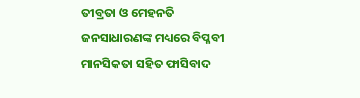ତୀବ୍ରତା ଓ ମେହନତି ଜନସାଧାରଣଙ୍କ ମଧ୍ୟରେ ବିପ୍ଳବୀ ମାନସିକତା ସହିତ ଫାସିବାଦ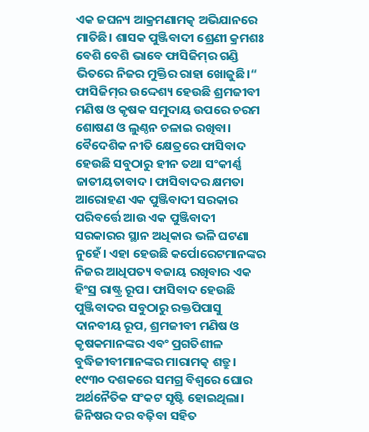ଏକ ଜଘନ୍ୟ ଆକ୍ରମଣାମତ୍କ ଅଭିଯାନରେ ମାତିଛି। ଶାସକ ପୁଞ୍ଜିବାଦୀ ଶ୍ରେଣୀ କ୍ରମଶଃ ବେଶି ବେଶି ଭାବେ ଫାସିଜିମ୍‌ର ଗଣ୍ଡି ଭିତରେ ନିଜର ମୁକ୍ତିର ରାହା ଖୋଜୁଛି।“
ଫାସିଜିମ୍‌ର ଉଦ୍ଦେଶ୍ୟ ହେଉଛି ଶ୍ରମଜୀବୀ ମଣିଷ ଓ କୃଷକ ସମୁଦାୟ ଉପରେ ଚରମ ଶୋଷଣ ଓ ଲୁଣ୍ଠନ ଚଳାଇ ରଖିବା। ବୈଦେଶିକ ନୀତି କ୍ଷେତ୍ରରେ ଫାସିବାଦ ହେଉଛି ସବୁଠାରୁ ହୀନ ତଥା ସଂକୀର୍ଣ୍ଣ ଜାତୀୟତାବାଦ। ଫାସିବାଦର କ୍ଷମତା ଆରୋହଣ ଏକ ପୁଞ୍ଜିବାଦୀ ସରକାର ପରିବର୍ତ୍ତେ ଆଉ ଏକ ପୁଞ୍ଜିବାଦୀ ସରକାରର ସ୍ଥାନ ଅଧିକାର ଭଳି ଘଟଣା ନୁହେଁ। ଏହା ହେଉଛି କର୍ପୋରେଟମାନଙ୍କର ନିଜର ଆଧିପତ୍ୟ ବଜାୟ ରଖିବାର ଏକ ହିଂସ୍ର ରାଷ୍ଟ୍ର ରୂପ। ଫାସିବାଦ ହେଉଛି ପୁଞ୍ଜିବାଦର ସବୁଠାରୁ ରକ୍ତପିପାସୁ ଦାନବୀୟ ରୂପ, ଶ୍ରମଜୀବୀ ମଣିଷ ଓ କୃଷକମାନଙ୍କର ଏବଂ ପ୍ରଗତିଶୀଳ ବୁଦ୍ଧିଜୀବୀମାନଙ୍କର ମାରାମତ୍କ ଶତ୍ରୁ।
୧୯୩୦ ଦଶକରେ ସମଗ୍ର ବିଶ୍ୱରେ ଘୋର ଅର୍ଥନୈତିକ ସଂକଟ ସୃଷ୍ଟି ହୋଇଥିଲା। ଜିନିଷର ଦର ବଢ଼ିବା ସହିତ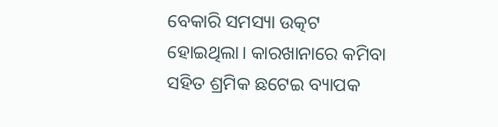ବେକାରି ସମସ୍ୟା ଉତ୍କଟ ହୋଇଥିଲା। କାରଖାନାରେ କମିବା ସହିତ ଶ୍ରମିକ ଛଟେଇ ବ୍ୟାପକ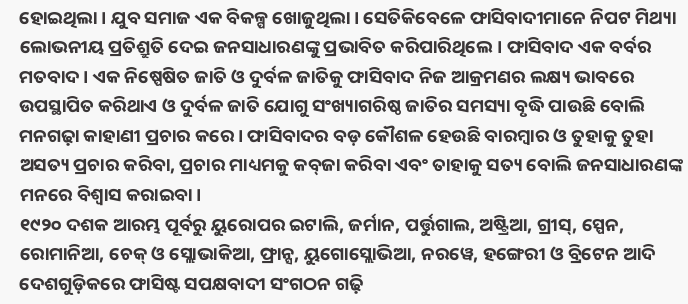ହୋଇଥିଲା। ଯୁବ ସମାଜ ଏକ ବିକଳ୍ପ ଖୋଜୁଥିଲା। ସେତିକିବେଳେ ଫାସିବାଦୀମାନେ ନିପଟ ମିଥ୍ୟା ଲୋଭନୀୟ ପ୍ରତିଶ୍ରୁତି ଦେଇ ଜନସାଧାରଣଙ୍କୁ ପ୍ରଭାବିତ କରିପାରିଥିଲେ। ଫାସିବାଦ ଏକ ବର୍ବର ମତବାଦ। ଏକ ନିଷ୍ପେଷିତ ଜାତି ଓ ଦୁର୍ବଳ ଜାତିକୁ ଫାସିବାଦ ନିଜ ଆକ୍ରମଣର ଲକ୍ଷ୍ୟ ଭାବରେ ଉପସ୍ଥାପିତ କରିଥାଏ ଓ ଦୁର୍ବଳ ଜାତି ଯୋଗୁ ସଂଖ୍ୟାଗରିଷ୍ଠ ଜାତିର ସମସ୍ୟା ବୃଦ୍ଧି ପାଉଛି ବୋଲି ମନଗଢ଼ା କାହାଣୀ ପ୍ରଚାର କରେ। ଫାସିବାଦର ବଡ଼ କୌଶଳ ହେଉଛି ବାରମ୍ବାର ଓ ତୁହାକୁ ତୁହା ଅସତ୍ୟ ପ୍ରଚାର କରିବା, ପ୍ରଚାର ମାଧ୍ୟମକୁ କବ୍‌ଜା କରିବା ଏବଂ ତାହାକୁ ସତ୍ୟ ବୋଲି ଜନସାଧାରଣଙ୍କ ମନରେ ବିଶ୍ୱାସ କରାଇବା।
୧୯୨୦ ଦଶକ ଆରମ୍ଭ ପୂର୍ବରୁ ୟୁରୋପର ଇଟାଲି, ଜର୍ମାନ, ପର୍ତ୍ତୁଗାଲ, ଅଷ୍ଟ୍ରିଆ, ଗ୍ରୀସ୍‌, ସ୍ପେନ, ରୋମାନିଆ, ଚେକ୍‌ ଓ ସ୍ଲୋଭାକିଆ, ଫ୍ରାନ୍ସ, ୟୁଗୋସ୍ଲୋଭିଆ, ନରୱେ, ହଙ୍ଗେରୀ ଓ ବ୍ରିଟେନ ଆଦି ଦେଶଗୁଡ଼ିକରେ ଫାସିଷ୍ଟ ସପକ୍ଷବାଦୀ ସଂଗଠନ ଗଢ଼ି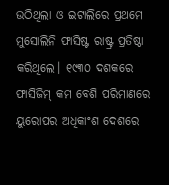ଉଠିଥିଲା ଓ ଇଟାଲିରେ ପ୍ରଥମେ ମୁସୋଲିନି ଫାସିଷ୍ଟ ରାଷ୍ଟ୍ର ପ୍ରତିଷ୍ଠା କରିଥିଲେ। ୧୯୩୦ ଦଶକରେ ଫାସିଜିମ୍‌ କମ ବେଶି ପରିମାଣରେ ୟୁରୋପର ଅଧିକାଂଶ ଦେଶରେ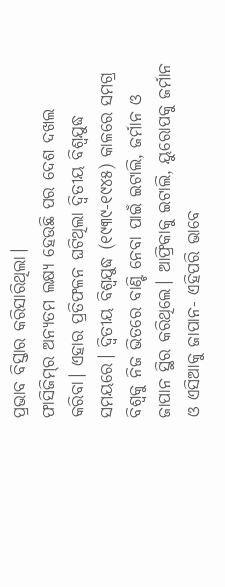ପ୍ରଭାବ ବିସ୍ତାର କରିସାରିଥିଲା।
ଫାସିଜିମ୍‌ର ଅନ୍ୟତମ ଲକ୍ଷ୍ୟ ହେଉଛି ପର ଦେଶ ଦଖଲ କରିବା। ଏହାର ପ୍ରତିଫଳନ ଘଟିଥିଲା ଦ୍ୱିତୀୟ ବିଶ୍ୱଯୁଦ୍ଧ ସମୟରେ। ଦ୍ୱିତୀୟ ବିଶ୍ୱଯୁଦ୍ଧ (୧୯୩୯-୧୯୪୫) କାଳରେ ସମଗ୍ର ବିଶ୍ୱକୁ ନିଜ ଭିତରେ ବାଣ୍ଟି ନେବା ପାଇଁ ଇଟାଲି, ଜର୍ମାନ ଓ ଜାପାନ ସ୍ଥିର କରିଥିଲେ। ଆଫ୍ରିକାକୁ ଇଟାଲି, ୟୁରୋପକୁ ଜର୍ମାନ ଓ ଏସିଆକୁ ଜାପାନ- ଏହିପରି ଭାବେ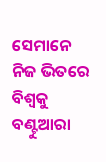ସେମାନେ ନିଜ ଭିତରେ ବିଶ୍ୱକୁ ବଣ୍ଟୁଆରା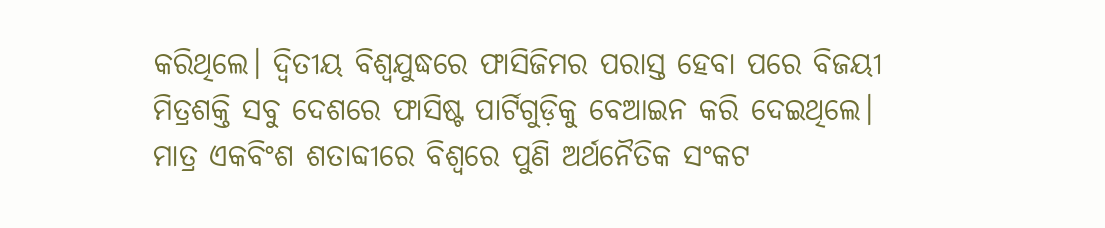କରିଥିଲେ। ଦ୍ୱିତୀୟ ବିଶ୍ୱଯୁଦ୍ଧରେ ଫାସିଜିମର ପରାସ୍ତ ହେବା ପରେ ବିଜୟୀ ମିତ୍ରଶକ୍ତି ସବୁ ଦେଶରେ ଫାସିଷ୍ଟ ପାର୍ଟିଗୁଡ଼ିକୁ ବେଆଇନ କରି ଦେଇଥିଲେ।
ମାତ୍ର ଏକବିଂଶ ଶତାବ୍ଦୀରେ ବିଶ୍ୱରେ ପୁଣି ଅର୍ଥନୈତିକ ସଂକଟ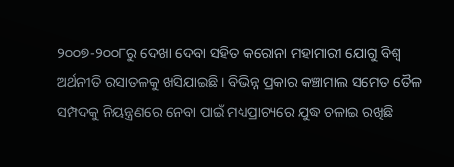୨୦୦୭-୨୦୦୮ରୁ ଦେଖା ଦେବା ସହିତ କରୋନା ମହାମାରୀ ଯୋଗୁ ବିଶ୍ୱ ଅର୍ଥନୀତି ରସାତଳକୁ ଖସିଯାଇଛି। ବିଭିନ୍ନ ପ୍ରକାର କଞ୍ଚାମାଲ ସମେତ ତୈଳ ସମ୍ପଦକୁ ନିୟନ୍ତ୍ରଣରେ ନେବା ପାଇଁ ମଧ୍ୟପ୍ରାଚ୍ୟରେ ଯୁଦ୍ଧ ଚଳାଇ ରଖିଛି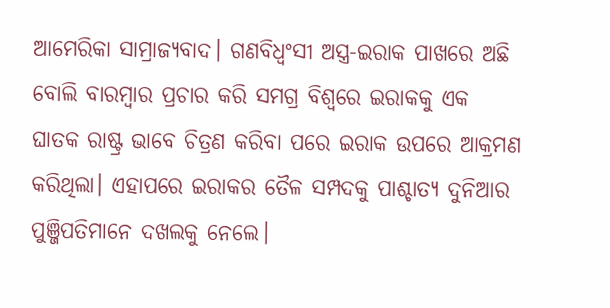ଆମେରିକା ସାମ୍ରାଜ୍ୟବାଦ। ଗଣବିଧ୍ୱଂସୀ ଅସ୍ତ୍ର-ଇରାକ ପାଖରେ ଅଛି ବୋଲି ବାରମ୍ବାର ପ୍ରଚାର କରି ସମଗ୍ର ବିଶ୍ୱରେ ଇରାକକୁ ଏକ ଘାତକ ରାଷ୍ଟ୍ର ଭାବେ ଚିତ୍ରଣ କରିବା ପରେ ଇରାକ ଉପରେ ଆକ୍ରମଣ କରିଥିଲା। ଏହାପରେ ଇରାକର ତୈଳ ସମ୍ପଦକୁ ପାଶ୍ଚାତ୍ୟ ଦୁନିଆର ପୁଞ୍ଜିପତିମାନେ ଦଖଲକୁ ନେଲେ।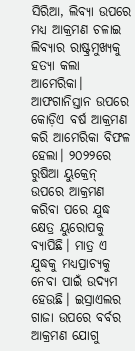ସିରିଆ, ଲିବ୍ୟା ଉପରେ ମଧ୍ୟ ଆକ୍ରମଣ ଚଳାଇ ଲିବ୍ୟାର ରାଷ୍ଟ୍ରମୁଖ୍ୟକୁ ହତ୍ୟା କଲା ଆମେରିକା। ଆଫଗାନିସ୍ତାନ ଉପରେ କୋଡ଼ିଏ ବର୍ଷ ଆକ୍ରମଣ କରି ଆମେରିକା ବିଫଳ ହେଲା। ୨୦୨୨ରେ ରୁଷିଆ ୟୁକ୍ରେନ୍‌ ଉପରେ ଆକ୍ରମଣ କରିବା ପରେ ଯୁଦ୍ଧ କ୍ଷେତ୍ର ୟୁରୋପକୁ ବ୍ୟାପିଛି। ମାତ୍ର ଏ ଯୁଦ୍ଧକୁ ମଧ୍ୟପ୍ରାଚ୍ୟକୁ ନେବା ପାଇଁ ଉଦ୍ୟମ ହେଉଛି। ଇସ୍ରାଏଲର ଗାଜା ଉପରେ ବର୍ବର ଆକ୍ରମଣ ଯୋଗୁ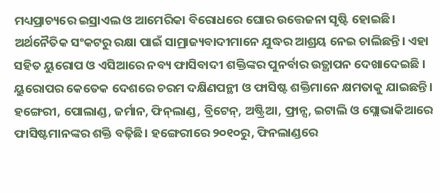ମଧ୍ୟପ୍ରାଚ୍ୟରେ ଇସ୍ରାଏଲ ଓ ଆମେରିକା ବିରୋଧରେ ଘୋର ଉତ୍ତେଜନା ସୃଷ୍ଟି ହୋଇଛି। ଅର୍ଥନୈତିକ ସଂକଟରୁ ରକ୍ଷା ପାଇଁ ସାମ୍ରାଜ୍ୟବାଦୀମାନେ ଯୁଦ୍ଧର ଆଶ୍ରୟ ନେଇ ଚାଲିଛନ୍ତି। ଏହା ସହିତ ୟୁରୋପ ଓ ଏସିଆରେ ନବ୍ୟ ଫାସିବାଦୀ ଶକ୍ତିଙ୍କର ପୁନର୍ବାର ଉତ୍ଥାପନ ଦେଖାଦେଇଛି । ୟୁରୋପର କେତେକ ଦେଶରେ ଚରମ ଦକ୍ଷିଣପନ୍ଥୀ ଓ ଫାସିଷ୍ଟ ଶକ୍ତିମାନେ କ୍ଷମତାକୁ ଯାଇଛନ୍ତି। ହଙ୍ଗେରୀ, ପୋଲାଣ୍ଡ, ଜର୍ମାନ, ଫିନ୍‌ଲାଣ୍ଡ, ବ୍ରିଟେନ୍‌, ଅଷ୍ଟ୍ରିଆ, ଫ୍ରାନ୍ସ, ଇଟାଲି ଓ ସ୍ଲୋଭାକିଆରେ ଫାସିଷ୍ଟମାନଙ୍କର ଶକ୍ତି ବଢ଼ିଛି। ହଙ୍ଗେରୀରେ ୨୦୧୦ରୁ, ଫିନଲାଣ୍ଡରେ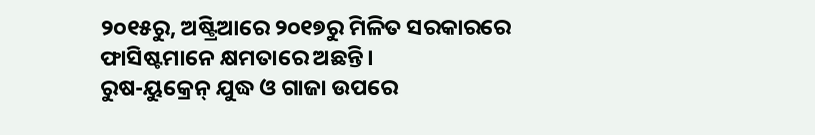୨୦୧୫ରୁ, ଅଷ୍ଟ୍ରିଆରେ ୨୦୧୭ରୁ ମିଳିତ ସରକାରରେ ଫାସିଷ୍ଟମାନେ କ୍ଷମତାରେ ଅଛନ୍ତି।
ରୁଷ-ୟୁକ୍ରେନ୍‌ ଯୁଦ୍ଧ ଓ ଗାଜା ଉପରେ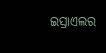ଇସ୍ରାଏଲର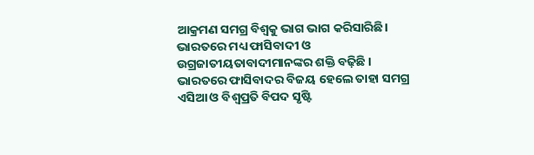ଆକ୍ରମଣ ସମଗ୍ର ବିଶ୍ୱକୁ ଭାଗ ଭାଗ କରିସାରିଛି। ଭାରତରେ ମଧ୍ୟ ଫାସିବାଦୀ ଓ ଉଗ୍ରଜାତୀୟତାବାଦୀମାନଙ୍କର ଶକ୍ତି ବଢ଼ିଛି । ଭାରତରେ ଫାସିବାଦର ବିଜୟ ହେଲେ ତାହା ସମଗ୍ର ଏସିଆ ଓ ବିଶ୍ୱପ୍ରତି ବିପଦ ସୃଷ୍ଟି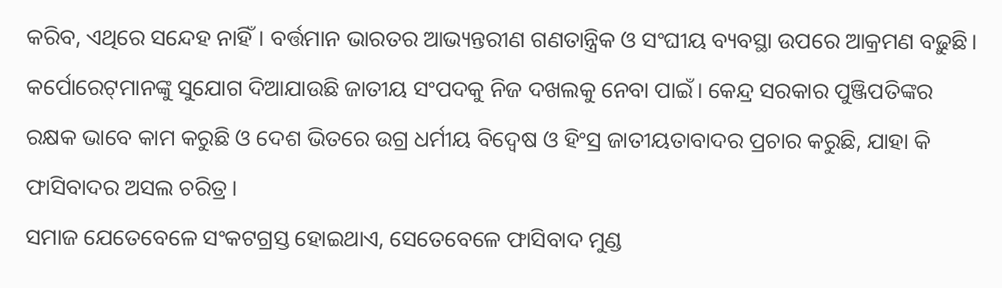କରିବ, ଏଥିରେ ସନ୍ଦେହ ନାହିଁ। ବର୍ତ୍ତମାନ ଭାରତର ଆଭ୍ୟନ୍ତରୀଣ ଗଣତାନ୍ତ୍ରିକ ଓ ସଂଘୀୟ ବ୍ୟବସ୍ଥା ଉପରେ ଆକ୍ରମଣ ବଢ଼ୁଛି। କର୍ପୋରେଟ୍‌ମାନଙ୍କୁ ସୁଯୋଗ ଦିଆଯାଉଛି ଜାତୀୟ ସଂପଦକୁ ନିଜ ଦଖଲକୁ ନେବା ପାଇଁ। କେନ୍ଦ୍ର ସରକାର ପୁଞ୍ଜିପତିଙ୍କର ରକ୍ଷକ ଭାବେ କାମ କରୁଛି ଓ ଦେଶ ଭିତରେ ଉଗ୍ର ଧର୍ମୀୟ ବିଦ୍ୱେଷ ଓ ହିଂସ୍ର ଜାତୀୟତାବାଦର ପ୍ରଚାର କରୁଛି, ଯାହା କି ଫାସିବାଦର ଅସଲ ଚରିତ୍ର।
ସମାଜ ଯେତେବେଳେ ସଂକଟଗ୍ରସ୍ତ ହୋଇଥାଏ, ସେତେବେଳେ ଫାସିବାଦ ମୁଣ୍ଡ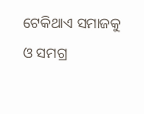ଟେକିଥାଏ ସମାଜକୁ ଓ ସମଗ୍ର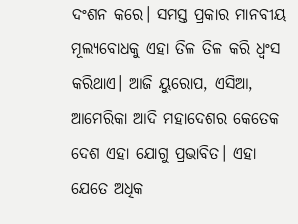ଦଂଶନ କରେ। ସମସ୍ତ ପ୍ରକାର ମାନବୀୟ ମୂଲ୍ୟବୋଧକୁ ଏହା ତିଳ ତିଳ କରି ଧ୍ୱଂସ କରିଥାଏ। ଆଜି ୟୁରୋପ, ଏସିଆ, ଆମେରିକା ଆଦି ମହାଦେଶର କେତେକ ଦେଶ ଏହା ଯୋଗୁ ପ୍ରଭାବିତ। ଏହା ଯେତେ ଅଧିକ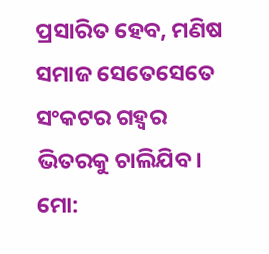ପ୍ରସାରିତ ହେବ, ମଣିଷ ସମାଜ ସେତେସେତେ ସଂକଟର ଗହ୍ବର ଭିତରକୁ ଚାଲିଯିବ।
ମୋ: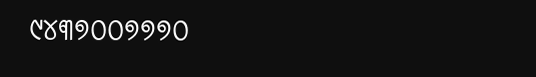୯୪୩୭୦୦୭୭୭୦